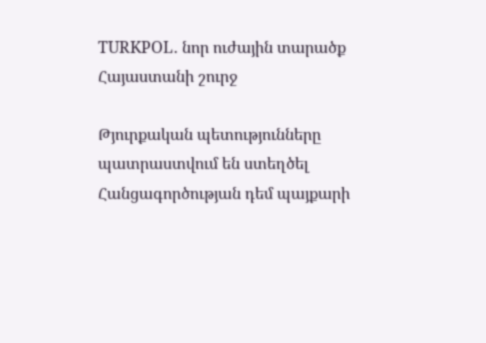TURKPOL․ նոր ուժային տարածք Հայաստանի շուրջ

Թյուրքական պետությունները պատրաստվում են ստեղծել Հանցագործության դեմ պայքարի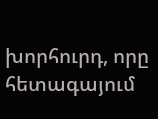խորհուրդ, որը հետագայում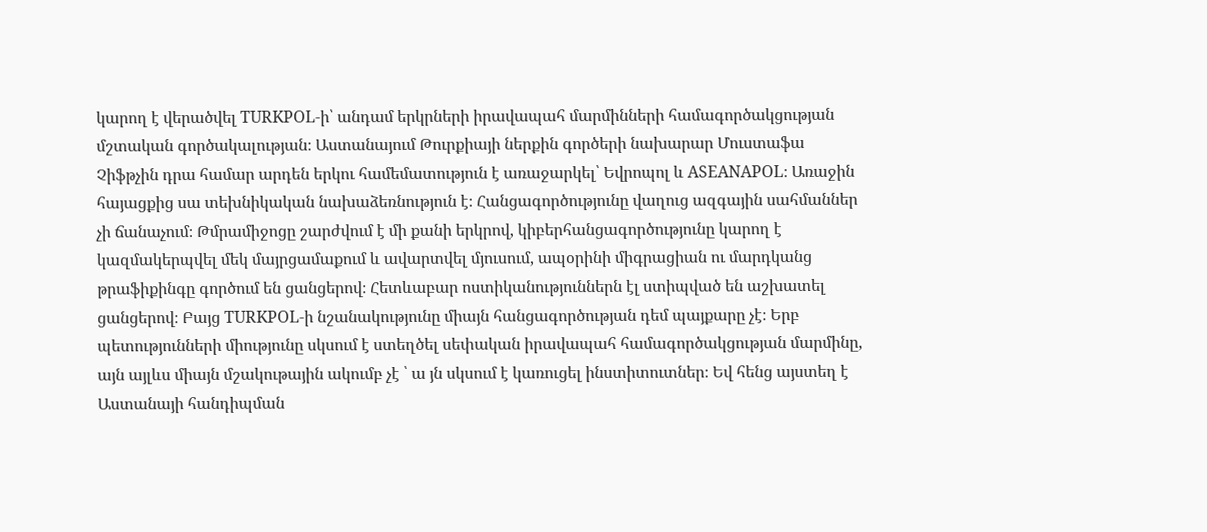կարող է վերածվել TURKPOL-ի՝ անդամ երկրների իրավապահ մարմինների համագործակցության մշտական գործակալության։ Աստանայում Թուրքիայի ներքին գործերի նախարար Մուստաֆա Չիֆթչին դրա համար արդեն երկու համեմատություն է առաջարկել՝ Եվրոպոլ և ASEANAPOL։ Առաջին հայացքից սա տեխնիկական նախաձեռնություն է։ Հանցագործությունը վաղուց ազգային սահմաններ չի ճանաչում։ Թմրամիջոցը շարժվում է մի քանի երկրով, կիբերհանցագործությունը կարող է կազմակերպվել մեկ մայրցամաքում և ավարտվել մյուսում, ապօրինի միգրացիան ու մարդկանց թրաֆիքինգը գործում են ցանցերով։ Հետևաբար ոստիկանություններն էլ ստիպված են աշխատել ցանցերով։ Բայց TURKPOL-ի նշանակությունը միայն հանցագործության դեմ պայքարը չէ։ Երբ պետությունների միությունը սկսում է ստեղծել սեփական իրավապահ համագործակցության մարմինը, այն այլևս միայն մշակութային ակումբ չէ ՝ ա յն սկսում է կառուցել ինստիտուտներ։ Եվ հենց այստեղ է Աստանայի հանդիպման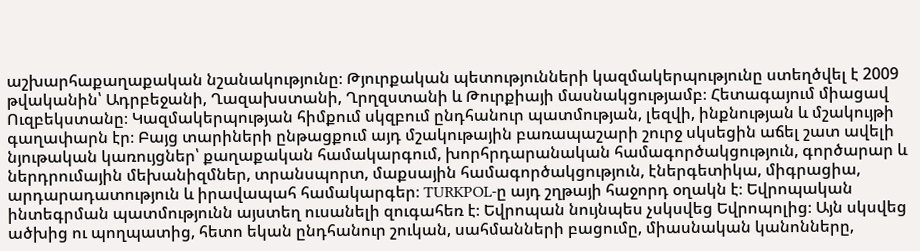աշխարհաքաղաքական նշանակությունը։ Թյուրքական պետությունների կազմակերպությունը ստեղծվել է 2009 թվականին՝ Ադրբեջանի, Ղազախստանի, Ղրղզստանի և Թուրքիայի մասնակցությամբ։ Հետագայում միացավ Ուզբեկստանը։ Կազմակերպության հիմքում սկզբում ընդհանուր պատմության, լեզվի, ինքնության և մշակույթի գաղափարն էր։ Բայց տարիների ընթացքում այդ մշակութային բառապաշարի շուրջ սկսեցին աճել շատ ավելի նյութական կառույցներ՝ քաղաքական համակարգում, խորհրդարանական համագործակցություն, գործարար և ներդրումային մեխանիզմներ, տրանսպորտ, մաքսային համագործակցություն, էներգետիկա, միգրացիա, արդարադատություն և իրավապահ համակարգեր։ TURKPOL-ը այդ շղթայի հաջորդ օղակն է։ Եվրոպական ինտեգրման պատմությունն այստեղ ուսանելի զուգահեռ է։ Եվրոպան նույնպես չսկսվեց Եվրոպոլից։ Այն սկսվեց ածխից ու պողպատից, հետո եկան ընդհանուր շուկան, սահմանների բացումը, միասնական կանոնները,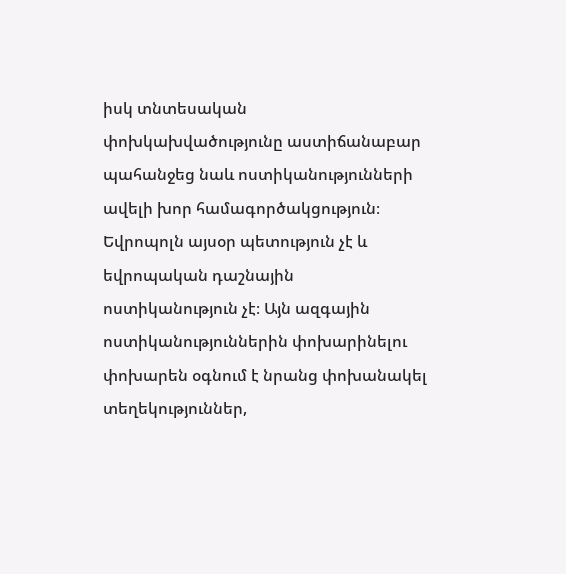իսկ տնտեսական փոխկախվածությունը աստիճանաբար պահանջեց նաև ոստիկանությունների ավելի խոր համագործակցություն։ Եվրոպոլն այսօր պետություն չէ և եվրոպական դաշնային ոստիկանություն չէ։ Այն ազգային ոստիկանություններին փոխարինելու փոխարեն օգնում է նրանց փոխանակել տեղեկություններ,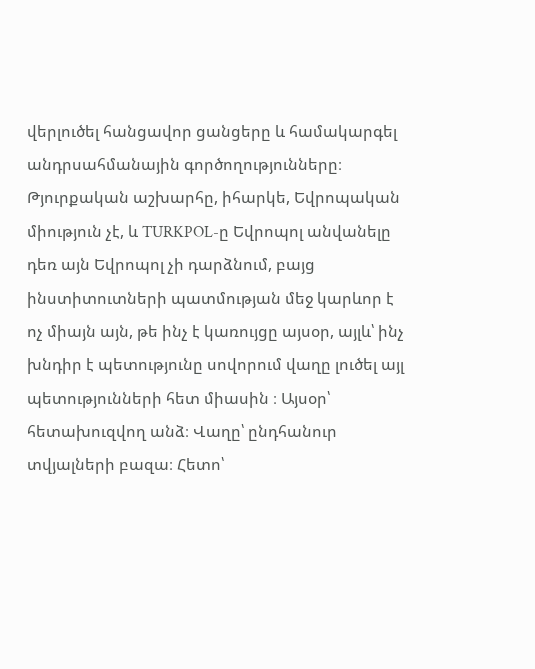վերլուծել հանցավոր ցանցերը և համակարգել անդրսահմանային գործողությունները։ Թյուրքական աշխարհը, իհարկե, Եվրոպական միություն չէ, և TURKPOL-ը Եվրոպոլ անվանելը դեռ այն Եվրոպոլ չի դարձնում, բայց ինստիտուտների պատմության մեջ կարևոր է ոչ միայն այն, թե ինչ է կառույցը այսօր, այլև՝ ինչ խնդիր է պետությունը սովորում վաղը լուծել այլ պետությունների հետ միասին ։ Այսօր՝ հետախուզվող անձ։ Վաղը՝ ընդհանուր տվյալների բազա։ Հետո՝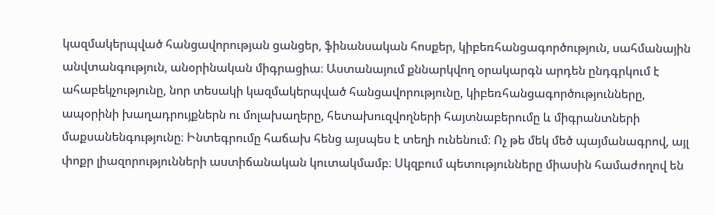կազմակերպված հանցավորության ցանցեր, ֆինանսական հոսքեր, կիբեռհանցագործություն, սահմանային անվտանգություն, անօրինական միգրացիա։ Աստանայում քննարկվող օրակարգն արդեն ընդգրկում է ահաբեկչությունը, նոր տեսակի կազմակերպված հանցավորությունը, կիբեռհանցագործությունները, ապօրինի խաղադրույքներն ու մոլախաղերը, հետախուզվողների հայտնաբերումը և միգրանտների մաքսանենգությունը։ Ինտեգրումը հաճախ հենց այսպես է տեղի ունենում։ Ոչ թե մեկ մեծ պայմանագրով, այլ փոքր լիազորությունների աստիճանական կուտակմամբ։ Սկզբում պետությունները միասին համաժողով են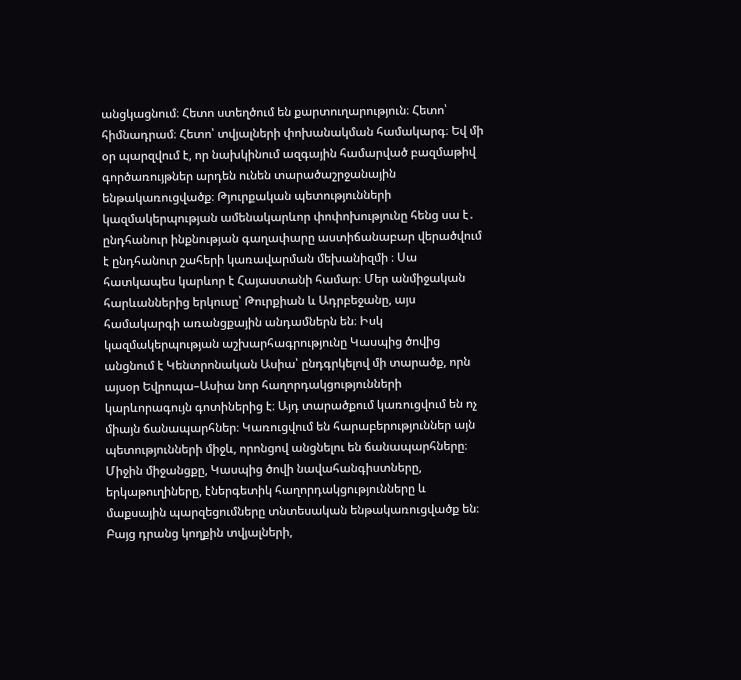անցկացնում։ Հետո ստեղծում են քարտուղարություն։ Հետո՝ հիմնադրամ։ Հետո՝ տվյալների փոխանակման համակարգ։ Եվ մի օր պարզվում է, որ նախկինում ազգային համարված բազմաթիվ գործառույթներ արդեն ունեն տարածաշրջանային ենթակառուցվածք։ Թյուրքական պետությունների կազմակերպության ամենակարևոր փոփոխությունը հենց սա է․ ընդհանուր ինքնության գաղափարը աստիճանաբար վերածվում է ընդհանուր շահերի կառավարման մեխանիզմի ։ Սա հատկապես կարևոր է Հայաստանի համար։ Մեր անմիջական հարևաններից երկուսը՝ Թուրքիան և Ադրբեջանը, այս համակարգի առանցքային անդամներն են։ Իսկ կազմակերպության աշխարհագրությունը Կասպից ծովից անցնում է Կենտրոնական Ասիա՝ ընդգրկելով մի տարածք, որն այսօր Եվրոպա–Ասիա նոր հաղորդակցությունների կարևորագույն գոտիներից է։ Այդ տարածքում կառուցվում են ոչ միայն ճանապարհներ։ Կառուցվում են հարաբերություններ այն պետությունների միջև, որոնցով անցնելու են ճանապարհները։ Միջին միջանցքը, Կասպից ծովի նավահանգիստները, երկաթուղիները, էներգետիկ հաղորդակցությունները և մաքսային պարզեցումները տնտեսական ենթակառուցվածք են։ Բայց դրանց կողքին տվյալների,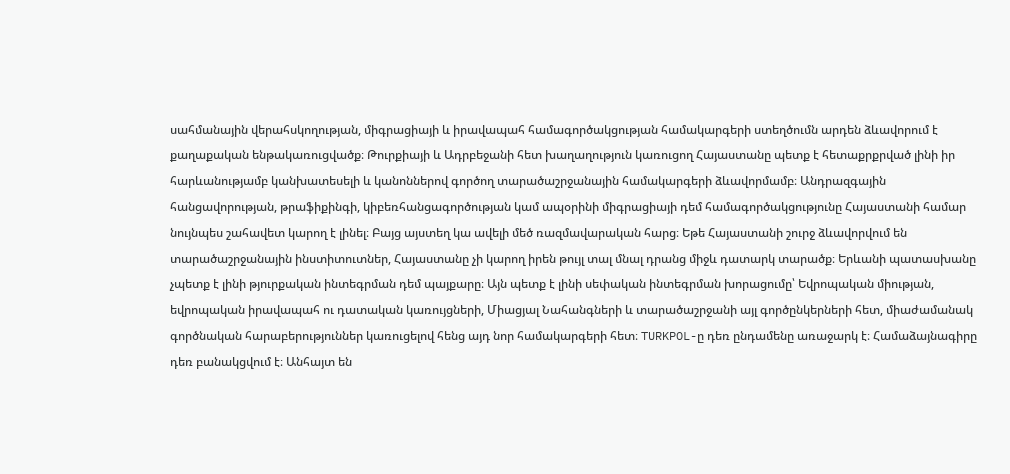սահմանային վերահսկողության, միգրացիայի և իրավապահ համագործակցության համակարգերի ստեղծումն արդեն ձևավորում է քաղաքական ենթակառուցվածք։ Թուրքիայի և Ադրբեջանի հետ խաղաղություն կառուցող Հայաստանը պետք է հետաքրքրված լինի իր հարևանությամբ կանխատեսելի և կանոններով գործող տարածաշրջանային համակարգերի ձևավորմամբ։ Անդրազգային հանցավորության, թրաֆիքինգի, կիբեռհանցագործության կամ ապօրինի միգրացիայի դեմ համագործակցությունը Հայաստանի համար նույնպես շահավետ կարող է լինել։ Բայց այստեղ կա ավելի մեծ ռազմավարական հարց։ Եթե Հայաստանի շուրջ ձևավորվում են տարածաշրջանային ինստիտուտներ, Հայաստանը չի կարող իրեն թույլ տալ մնալ դրանց միջև դատարկ տարածք։ Երևանի պատասխանը չպետք է լինի թյուրքական ինտեգրման դեմ պայքարը։ Այն պետք է լինի սեփական ինտեգրման խորացումը՝ Եվրոպական միության, եվրոպական իրավապահ ու դատական կառույցների, Միացյալ Նահանգների և տարածաշրջանի այլ գործընկերների հետ, միաժամանակ գործնական հարաբերություններ կառուցելով հենց այդ նոր համակարգերի հետ։ TURKPOL-ը դեռ ընդամենը առաջարկ է։ Համաձայնագիրը դեռ բանակցվում է։ Անհայտ են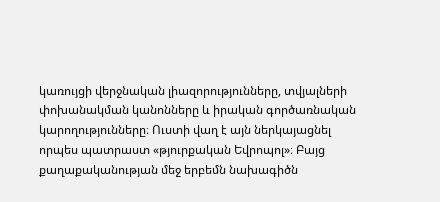կառույցի վերջնական լիազորությունները, տվյալների փոխանակման կանոնները և իրական գործառնական կարողությունները։ Ուստի վաղ է այն ներկայացնել որպես պատրաստ «թյուրքական Եվրոպոլ»։ Բայց քաղաքականության մեջ երբեմն նախագիծն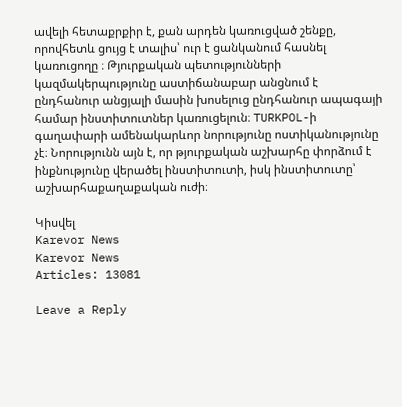ավելի հետաքրքիր է, քան արդեն կառուցված շենքը, որովհետև ցույց է տալիս՝ ուր է ցանկանում հասնել կառուցողը ։ Թյուրքական պետությունների կազմակերպությունը աստիճանաբար անցնում է ընդհանուր անցյալի մասին խոսելուց ընդհանուր ապագայի համար ինստիտուտներ կառուցելուն։ TURKPOL-ի գաղափարի ամենակարևոր նորությունը ոստիկանությունը չէ։ Նորությունն այն է, որ թյուրքական աշխարհը փորձում է ինքնությունը վերածել ինստիտուտի, իսկ ինստիտուտը՝ աշխարհաքաղաքական ուժի։

Կիսվել
Karevor News
Karevor News
Articles: 13081

Leave a Reply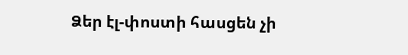Ձեր էլ-փոստի հասցեն չի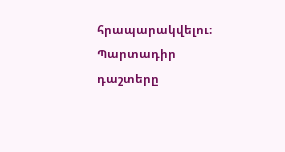հրապարակվելու։ Պարտադիր դաշտերը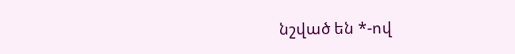նշված են *-ով